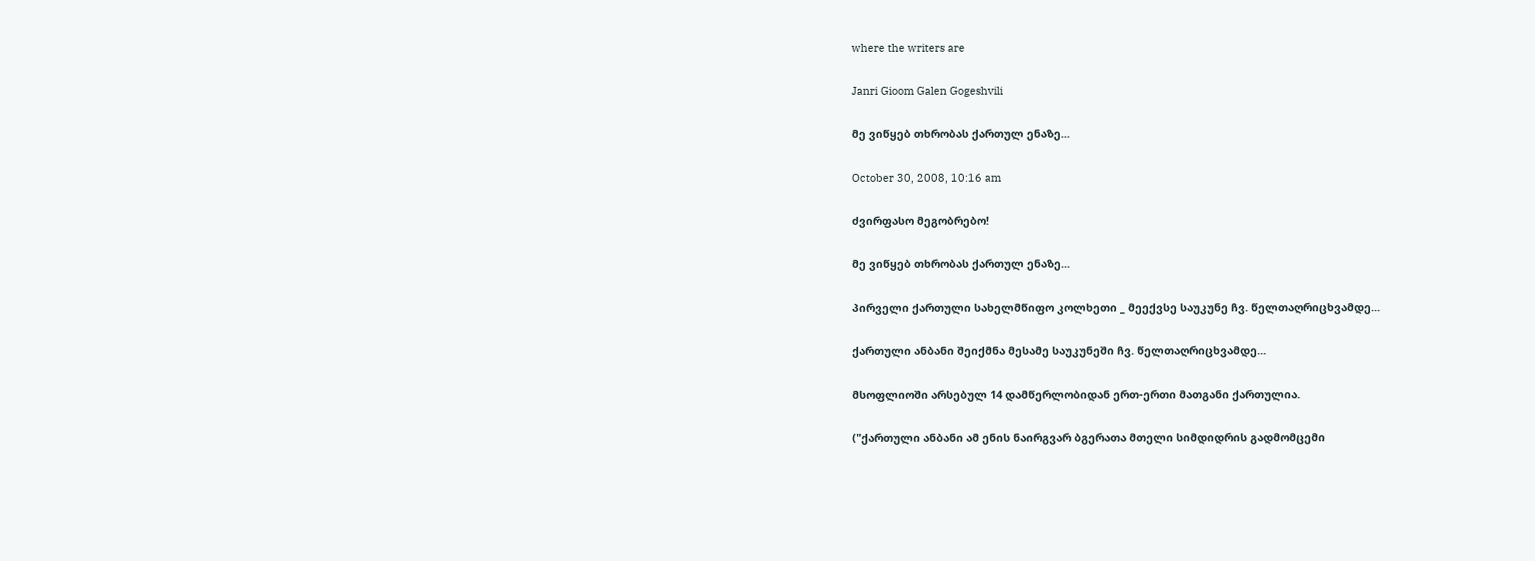where the writers are

Janri Gioom Galen Gogeshvili

მე ვიწყებ თხრობას ქართულ ენაზე...

October 30, 2008, 10:16 am

ძვირფასო მეგობრებო!

მე ვიწყებ თხრობას ქართულ ენაზე...

პირველი ქართული სახელმწიფო კოლხეთი _ მეექვსე საუკუნე ჩვ. წელთაღრიცხვამდე...

ქართული ანბანი შეიქმნა მესამე საუკუნეში ჩვ. წელთაღრიცხვამდე...

მსოფლიოში არსებულ 14 დამწერლობიდან ერთ-ერთი მათგანი ქართულია.

("ქართული ანბანი ამ ენის ნაირგვარ ბგერათა მთელი სიმდიდრის გადმომცემი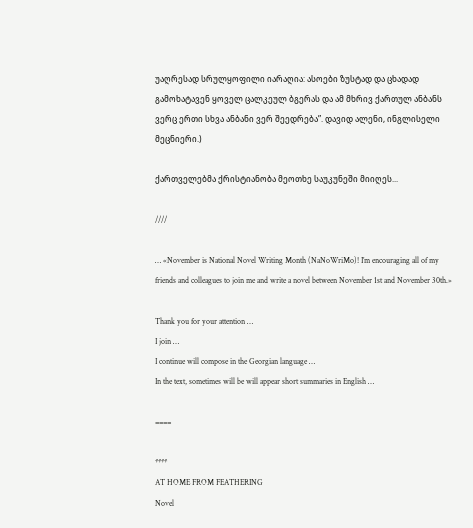უაღრესად სრულყოფილი იარაღია: ასოები ზუსტად და ცხადად გამოხატავენ ყოველ ცალკეულ ბგერას და ამ მხრივ ქართულ ანბანს ვერც ერთი სხვა ანბანი ვერ შეედრება”. დავიდ ალენი, ინგლისელი მეცნიერი.)

ქართველებმა ქრისტიანობა მეოთხე საუკუნეში მიიღეს...

////

… «November is National Novel Writing Month (NaNoWriMo)! I’m encouraging all of my friends and colleagues to join me and write a novel between November 1st and November 30th.»

Thank you for your attention …
I join …
I continue will compose in the Georgian language …
In the text, sometimes will be will appear short summaries in English …

====

****
AT HOME FROM FEATHERING
Novel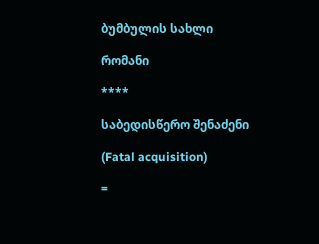ბუმბულის სახლი

რომანი

****

საბედისწერო შენაძენი

(Fatal acquisition)

=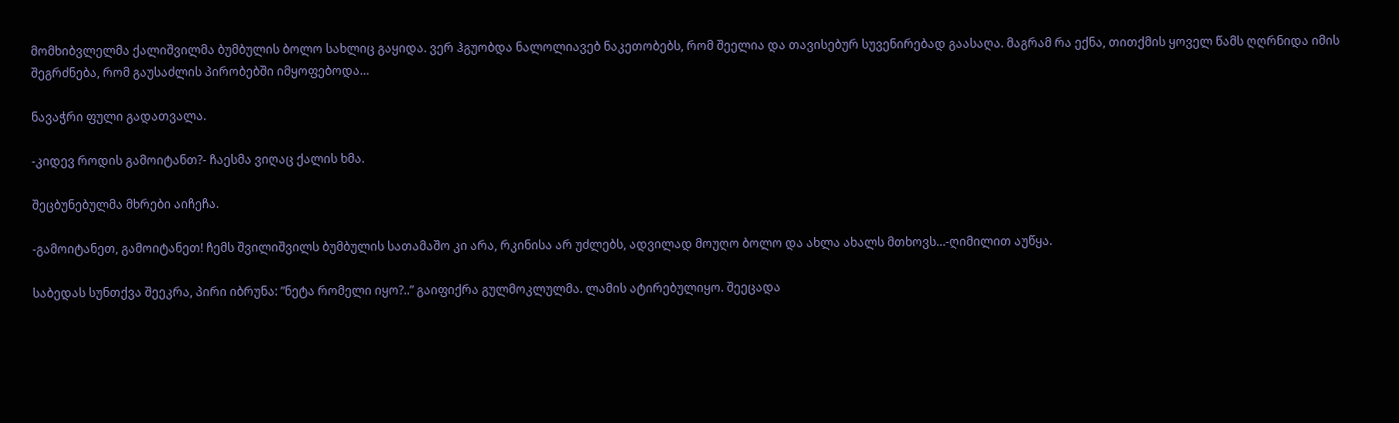მომხიბვლელმა ქალიშვილმა ბუმბულის ბოლო სახლიც გაყიდა. ვერ ჰგუობდა ნალოლიავებ ნაკეთობებს, რომ შეელია და თავისებურ სუვენირებად გაასაღა. მაგრამ რა ექნა, თითქმის ყოველ წამს ღღრნიდა იმის შეგრძნება, რომ გაუსაძლის პირობებში იმყოფებოდა…

ნავაჭრი ფული გადათვალა.

-კიდევ როდის გამოიტანთ?- ჩაესმა ვიღაც ქალის ხმა.

შეცბუნებულმა მხრები აიჩეჩა.

-გამოიტანეთ, გამოიტანეთ! ჩემს შვილიშვილს ბუმბულის სათამაშო კი არა, რკინისა არ უძლებს, ადვილად მოუღო ბოლო და ახლა ახალს მთხოვს…-ღიმილით აუწყა.

საბედას სუნთქვა შეეკრა, პირი იბრუნა: ”ნეტა რომელი იყო?..” გაიფიქრა გულმოკლულმა. ლამის ატირებულიყო. შეეცადა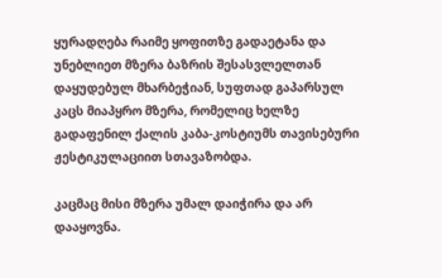ყურადღება რაიმე ყოფითზე გადაეტანა და უნებლიეთ მზერა ბაზრის შესასვლელთან დაყუდებულ მხარბეჭიან, სუფთად გაპარსულ კაცს მიაპყრო მზერა, რომელიც ხელზე გადაფენილ ქალის კაბა-კოსტიუმს თავისებური ჟესტიკულაციით სთავაზობდა.

კაცმაც მისი მზერა უმალ დაიჭირა და არ დააყოვნა.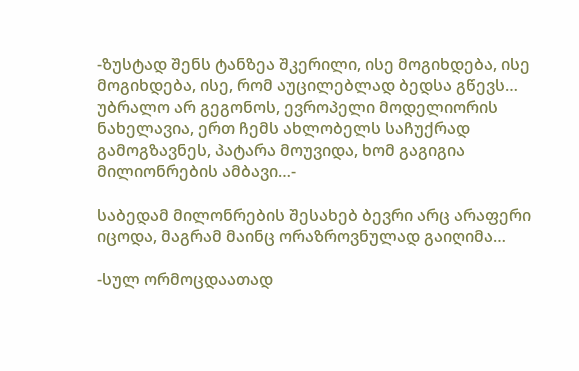-ზუსტად შენს ტანზეა შკერილი, ისე მოგიხდება, ისე მოგიხდება, ისე, რომ აუცილებლად ბედსა გწევს… უბრალო არ გეგონოს, ევროპელი მოდელიორის ნახელავია, ერთ ჩემს ახლობელს საჩუქრად გამოგზავნეს, პატარა მოუვიდა, ხომ გაგიგია მილიონრების ამბავი…-

საბედამ მილონრების შესახებ ბევრი არც არაფერი იცოდა, მაგრამ მაინც ორაზროვნულად გაიღიმა…

-სულ ორმოცდაათად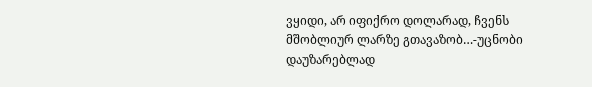ვყიდი, არ იფიქრო დოლარად, ჩვენს მშობლიურ ლარზე გთავაზობ…-უცნობი დაუზარებლად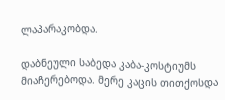ლაპარაკობდა.

დაბნეული საბედა კაბა-კოსტიუმს მიაჩერებოდა. მერე კაცის თითქოსდა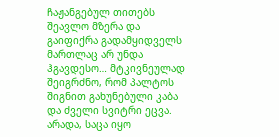ჩაჟანგებულ თითებს შეავლო მზერა და გაიფიქრა გადამყიდველს მართლაც არ უნდა ჰგავდესო… მტკივნეულად შეიგრძნო, რომ პალტოს შიგნით გახუნებული კაბა და ძველი სვიტრი ეცვა. არადა, საცა იყო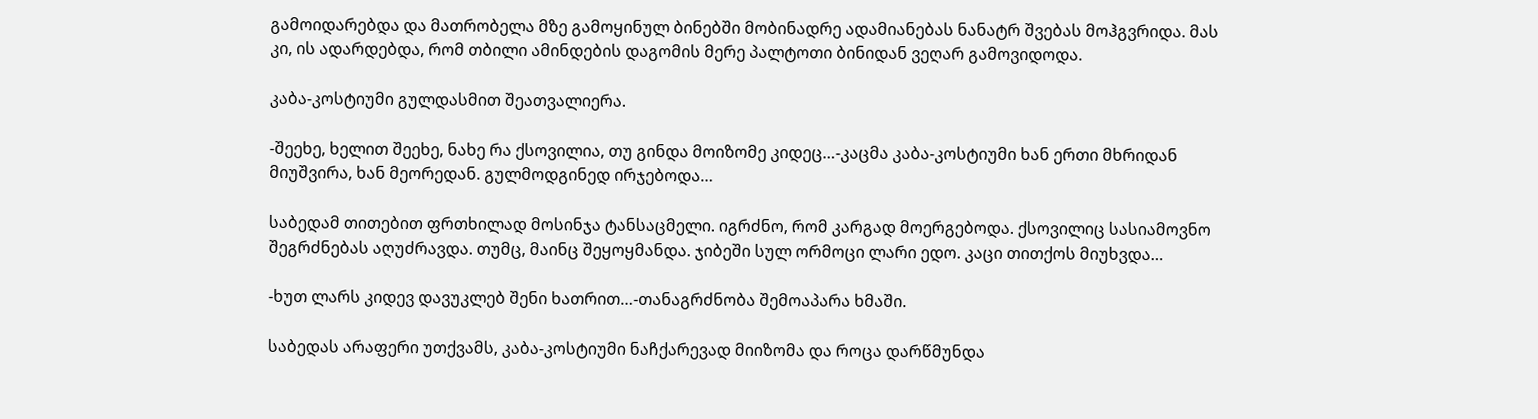გამოიდარებდა და მათრობელა მზე გამოყინულ ბინებში მობინადრე ადამიანებას ნანატრ შვებას მოჰგვრიდა. მას კი, ის ადარდებდა, რომ თბილი ამინდების დაგომის მერე პალტოთი ბინიდან ვეღარ გამოვიდოდა.

კაბა-კოსტიუმი გულდასმით შეათვალიერა.

-შეეხე, ხელით შეეხე, ნახე რა ქსოვილია, თუ გინდა მოიზომე კიდეც…-კაცმა კაბა-კოსტიუმი ხან ერთი მხრიდან მიუშვირა, ხან მეორედან. გულმოდგინედ ირჯებოდა…

საბედამ თითებით ფრთხილად მოსინჯა ტანსაცმელი. იგრძნო, რომ კარგად მოერგებოდა. ქსოვილიც სასიამოვნო შეგრძნებას აღუძრავდა. თუმც, მაინც შეყოყმანდა. ჯიბეში სულ ორმოცი ლარი ედო. კაცი თითქოს მიუხვდა…

-ხუთ ლარს კიდევ დავუკლებ შენი ხათრით…-თანაგრძნობა შემოაპარა ხმაში.

საბედას არაფერი უთქვამს, კაბა-კოსტიუმი ნაჩქარევად მიიზომა და როცა დარწმუნდა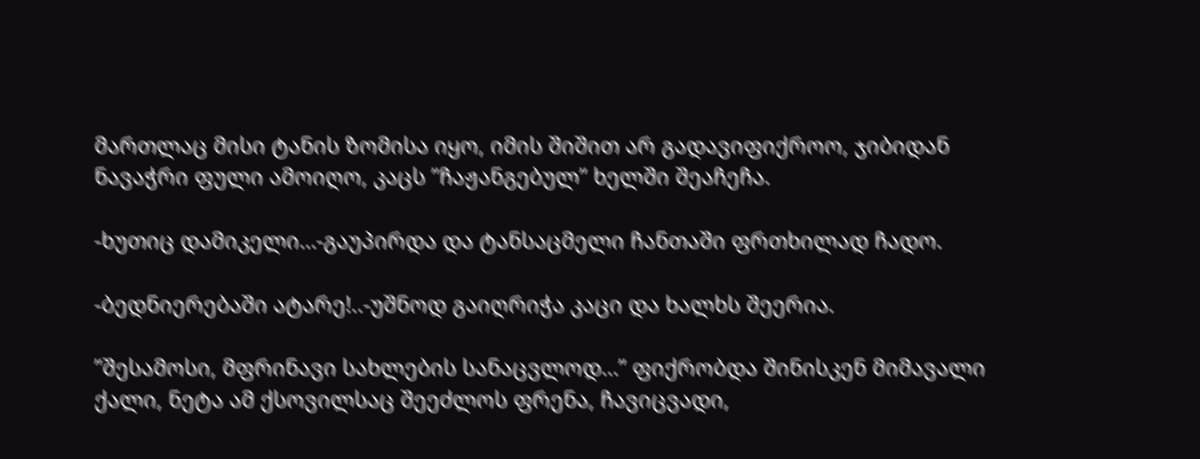მართლაც მისი ტანის ზომისა იყო, იმის შიშით არ გადავიფიქროო, ჯიბიდან ნავაჭრი ფული ამოიღო, კაცს ”ჩაჟანგებულ” ხელში შეაჩეჩა.

-ხუთიც დამიკელი…-გაუპირდა და ტანსაცმელი ჩანთაში ფრთხილად ჩადო.

-ბედნიერებაში ატარე!..-უშნოდ გაიღრიჭა კაცი და ხალხს შეერია.

”შესამოსი, მფრინავი სახლების სანაცვლოდ…” ფიქრობდა შინისკენ მიმავალი ქალი, ნეტა ამ ქსოვილსაც შეეძლოს ფრენა, ჩავიცვადი,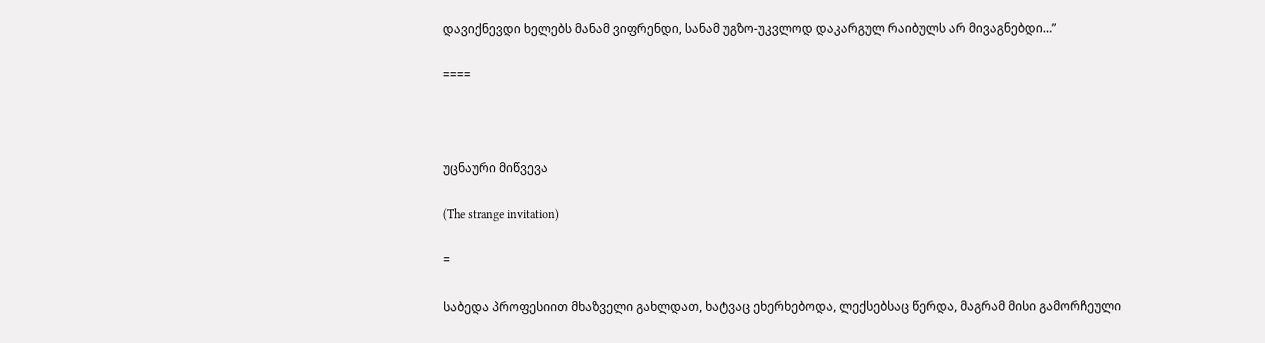დავიქნევდი ხელებს მანამ ვიფრენდი, სანამ უგზო-უკვლოდ დაკარგულ რაიბულს არ მივაგნებდი…”

====



უცნაური მიწვევა

(The strange invitation)

=

საბედა პროფესიით მხაზველი გახლდათ, ხატვაც ეხერხებოდა, ლექსებსაც წერდა, მაგრამ მისი გამორჩეული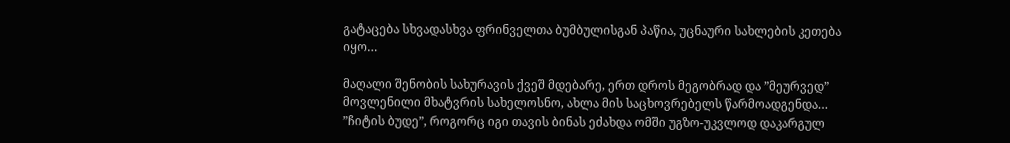გატაცება სხვადასხვა ფრინველთა ბუმბულისგან პაწია, უცნაური სახლების კეთება იყო…

მაღალი შენობის სახურავის ქვეშ მდებარე, ერთ დროს მეგობრად და ”მეურვედ” მოვლენილი მხატვრის სახელოსნო, ახლა მის საცხოვრებელს წარმოადგენდა… ”ჩიტის ბუდე”, როგორც იგი თავის ბინას ეძახდა ომში უგზო-უკვლოდ დაკარგულ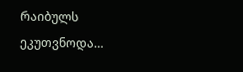რაიბულს ეკუთვნოდა…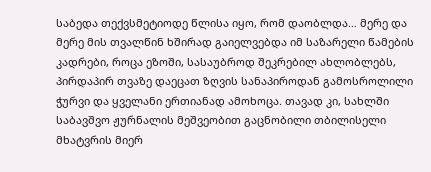საბედა თექვსმეტიოდე წლისა იყო, რომ დაობლდა… მერე და მერე მის თვალწინ ხშირად გაიელვებდა იმ საზარელი წამების კადრები, როცა ეზოში, სასაუბროდ შეკრებილ ახლობლებს, პირდაპირ თვაზე დაეცათ ზღვის სანაპიროდან გამოსროლილი ჭურვი და ყველანი ერთიანად ამოხოცა. თავად კი, სახლში საბავშვო ჟურნალის მეშვეობით გაცნობილი თბილისელი მხატვრის მიერ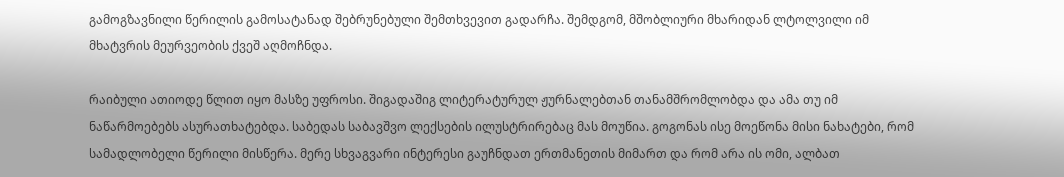გამოგზავნილი წერილის გამოსატანად შებრუნებული შემთხვევით გადარჩა. შემდგომ, მშობლიური მხარიდან ლტოლვილი იმ მხატვრის მეურვეობის ქვეშ აღმოჩნდა.

რაიბული ათიოდე წლით იყო მასზე უფროსი. შიგადაშიგ ლიტერატურულ ჟურნალებთან თანამშრომლობდა და ამა თუ იმ ნაწარმოებებს ასურათხატებდა. საბედას საბავშვო ლექსების ილუსტრირებაც მას მოუწია. გოგონას ისე მოეწონა მისი ნახატები, რომ სამადლობელი წერილი მისწერა. მერე სხვაგვარი ინტერესი გაუჩნდათ ერთმანეთის მიმართ და რომ არა ის ომი, ალბათ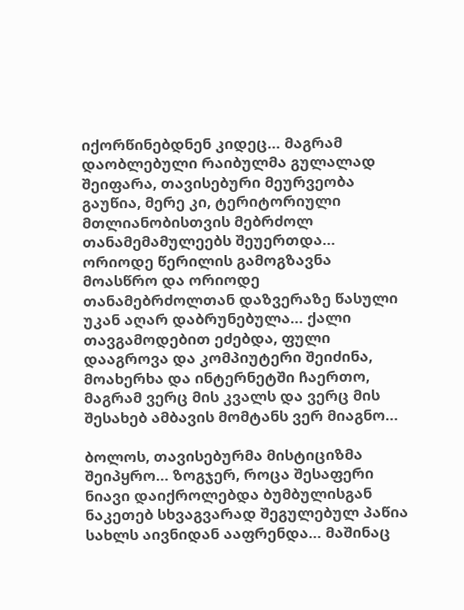იქორწინებდნენ კიდეც… მაგრამ დაობლებული რაიბულმა გულალად შეიფარა, თავისებური მეურვეობა გაუწია, მერე კი, ტერიტორიული მთლიანობისთვის მებრძოლ თანამემამულეებს შეუერთდა… ორიოდე წერილის გამოგზავნა მოასწრო და ორიოდე თანამებრძოლთან დაზვერაზე წასული უკან აღარ დაბრუნებულა… ქალი თავგამოდებით ეძებდა, ფული დააგროვა და კომპიუტერი შეიძინა, მოახერხა და ინტერნეტში ჩაერთო, მაგრამ ვერც მის კვალს და ვერც მის შესახებ ამბავის მომტანს ვერ მიაგნო…

ბოლოს, თავისებურმა მისტიციზმა შეიპყრო… ზოგჯერ, როცა შესაფერი ნიავი დაიქროლებდა ბუმბულისგან ნაკეთებ სხვაგვარად შეგულებულ პაწია სახლს აივნიდან ააფრენდა… მაშინაც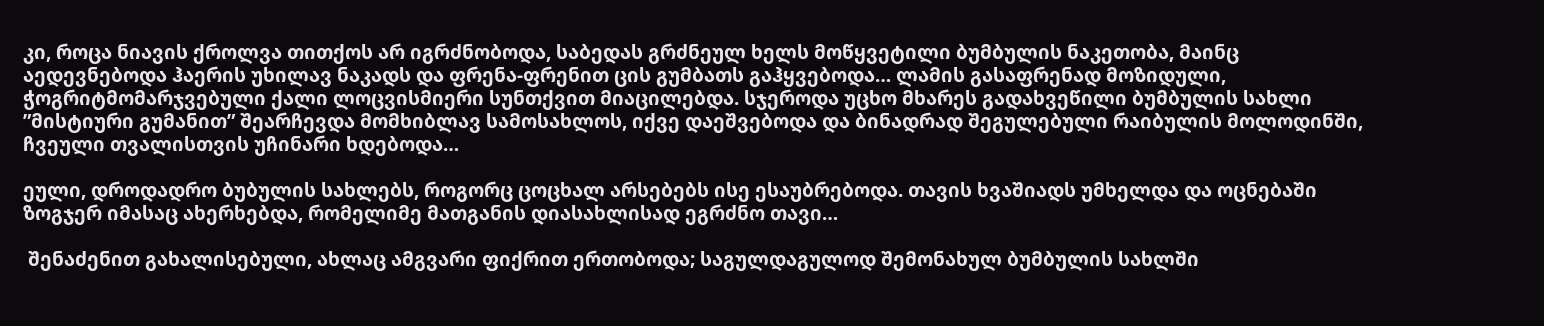კი, როცა ნიავის ქროლვა თითქოს არ იგრძნობოდა, საბედას გრძნეულ ხელს მოწყვეტილი ბუმბულის ნაკეთობა, მაინც აედევნებოდა ჰაერის უხილავ ნაკადს და ფრენა-ფრენით ცის გუმბათს გაჰყვებოდა… ლამის გასაფრენად მოზიდული, ჭოგრიტმომარჯვებული ქალი ლოცვისმიერი სუნთქვით მიაცილებდა. სჯეროდა უცხო მხარეს გადახვეწილი ბუმბულის სახლი ”მისტიური გუმანით” შეარჩევდა მომხიბლავ სამოსახლოს, იქვე დაეშვებოდა და ბინადრად შეგულებული რაიბულის მოლოდინში, ჩვეული თვალისთვის უჩინარი ხდებოდა…

ეული, დროდადრო ბუბულის სახლებს, როგორც ცოცხალ არსებებს ისე ესაუბრებოდა. თავის ხვაშიადს უმხელდა და ოცნებაში ზოგჯერ იმასაც ახერხებდა, რომელიმე მათგანის დიასახლისად ეგრძნო თავი…

 შენაძენით გახალისებული, ახლაც ამგვარი ფიქრით ერთობოდა; საგულდაგულოდ შემონახულ ბუმბულის სახლში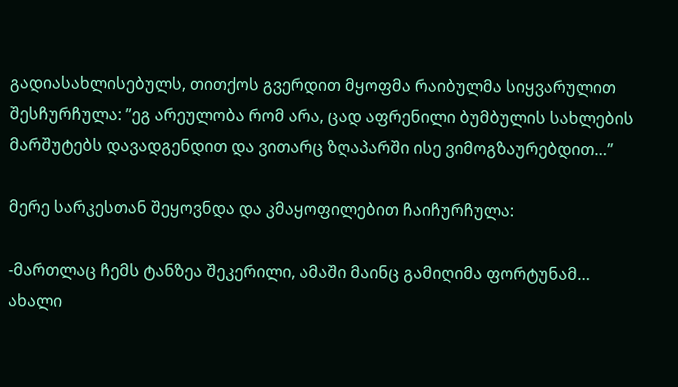გადიასახლისებულს, თითქოს გვერდით მყოფმა რაიბულმა სიყვარულით შესჩურჩულა: ”ეგ არეულობა რომ არა, ცად აფრენილი ბუმბულის სახლების მარშუტებს დავადგენდით და ვითარც ზღაპარში ისე ვიმოგზაურებდით…”

მერე სარკესთან შეყოვნდა და კმაყოფილებით ჩაიჩურჩულა:

-მართლაც ჩემს ტანზეა შეკერილი, ამაში მაინც გამიღიმა ფორტუნამ… ახალი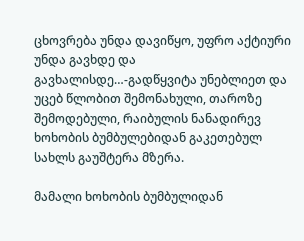ცხოვრება უნდა დავიწყო, უფრო აქტიური უნდა გავხდე და გავხალისდე…-გადწყვიტა უნებლიეთ და უცებ წლობით შემონახული, თაროზე შემოდებული, რაიბულის ნანადირევ ხოხობის ბუმბულებიდან გაკეთებულ სახლს გაუშტერა მზერა.

მამალი ხოხობის ბუმბულიდან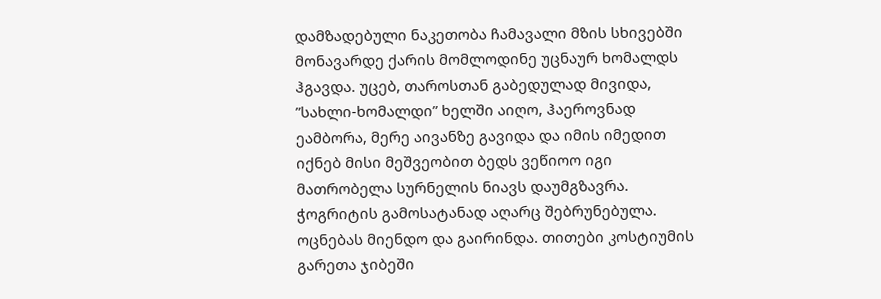დამზადებული ნაკეთობა ჩამავალი მზის სხივებში მონავარდე ქარის მომლოდინე უცნაურ ხომალდს ჰგავდა. უცებ, თაროსთან გაბედულად მივიდა, ”სახლი-ხომალდი” ხელში აიღო, ჰაეროვნად ეამბორა, მერე აივანზე გავიდა და იმის იმედით იქნებ მისი მეშვეობით ბედს ვეწიოო იგი მათრობელა სურნელის ნიავს დაუმგზავრა. ჭოგრიტის გამოსატანად აღარც შებრუნებულა. ოცნებას მიენდო და გაირინდა. თითები კოსტიუმის გარეთა ჯიბეში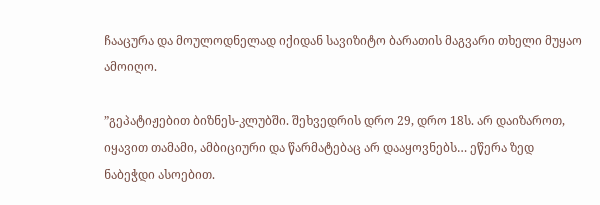ჩააცურა და მოულოდნელად იქიდან სავიზიტო ბარათის მაგვარი თხელი მუყაო ამოიღო.

”გეპატიჟებით ბიზნეს-კლუბში. შეხვედრის დრო 29, დრო 18ს. არ დაიზაროთ, იყავით თამამი, ამბიციური და წარმატებაც არ დააყოვნებს… ეწერა ზედ ნაბეჭდი ასოებით.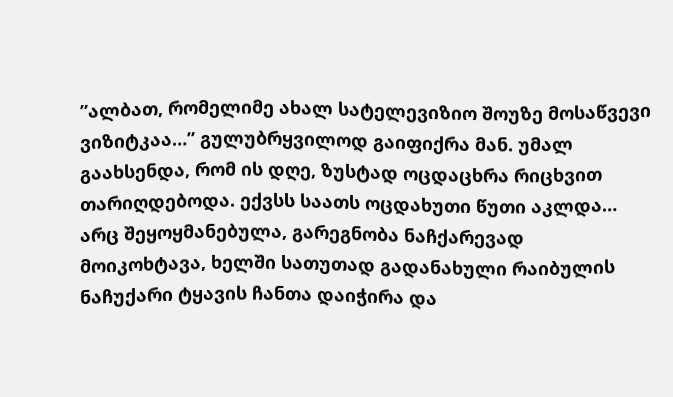”ალბათ, რომელიმე ახალ სატელევიზიო შოუზე მოსაწვევი ვიზიტკაა…” გულუბრყვილოდ გაიფიქრა მან. უმალ გაახსენდა, რომ ის დღე, ზუსტად ოცდაცხრა რიცხვით თარიღდებოდა. ექვსს საათს ოცდახუთი წუთი აკლდა… არც შეყოყმანებულა, გარეგნობა ნაჩქარევად მოიკოხტავა, ხელში სათუთად გადანახული რაიბულის ნაჩუქარი ტყავის ჩანთა დაიჭირა და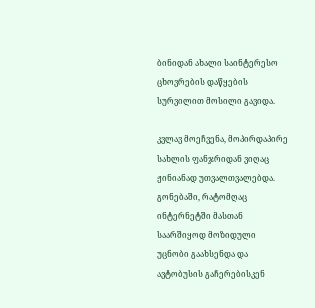ბინიდან ახალი საინტერესო ცხოვრების დაწყების სურვილით მოსილი გავიდა.

კვლავ მოეჩვენა, მოპირდაპირე სახლის ფანჯრიდან ვიღაც ჟინიანად უთვალთვალებდა. გონებაში, რატომღაც ინტერნეტში მასთან საარშიყოდ მოზიდული უცნობი გაახსენდა და ავტობუსის გაჩერებისკენ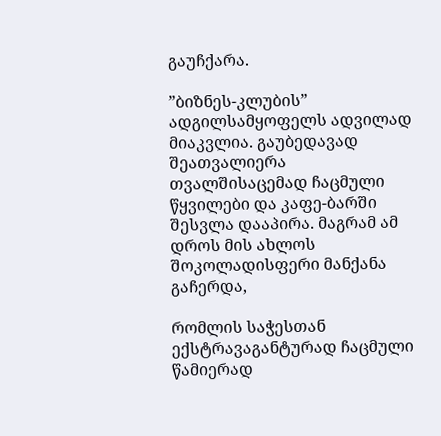გაუჩქარა.

”ბიზნეს-კლუბის” ადგილსამყოფელს ადვილად მიაკვლია. გაუბედავად შეათვალიერა თვალშისაცემად ჩაცმული წყვილები და კაფე-ბარში შესვლა დააპირა. მაგრამ ამ დროს მის ახლოს შოკოლადისფერი მანქანა გაჩერდა,

რომლის საჭესთან ექსტრავაგანტურად ჩაცმული წამიერად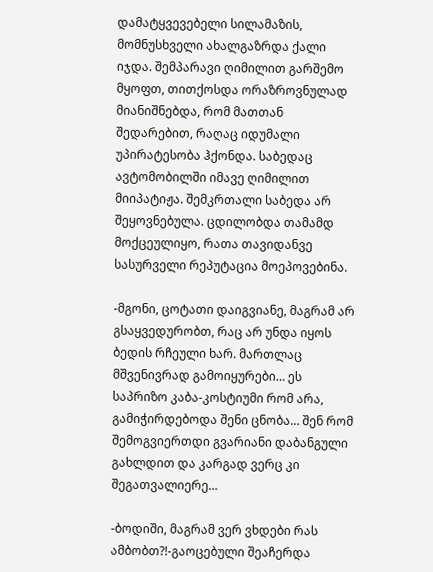დამატყვევებელი სილამაზის, მომნუსხველი ახალგაზრდა ქალი იჯდა. შემპარავი ღიმილით გარშემო მყოფთ, თითქოსდა ორაზროვნულად მიანიშნებდა, რომ მათთან შედარებით, რაღაც იდუმალი უპირატესობა ჰქონდა. საბედაც ავტომობილში იმავე ღიმილით მიიპატიჟა. შემკრთალი საბედა არ შეყოვნებულა. ცდილობდა თამამდ მოქცეულიყო, რათა თავიდანვე სასურველი რეპუტაცია მოეპოვებინა.

-მგონი, ცოტათი დაიგვიანე, მაგრამ არ გსაყვედურობთ, რაც არ უნდა იყოს ბედის რჩეული ხარ. მართლაც მშვენივრად გამოიყურები… ეს საპრიზო კაბა-კოსტიუმი რომ არა, გამიჭირდებოდა შენი ცნობა… შენ რომ შემოგვიერთდი გვარიანი დაბანგული გახლდით და კარგად ვერც კი შეგათვალიერე…

-ბოდიში, მაგრამ ვერ ვხდები რას ამბობთ?!-გაოცებული შეაჩერდა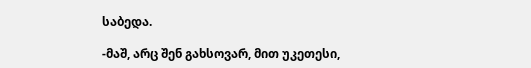საბედა.

-მაშ, არც შენ გახსოვარ, მით უკეთესი,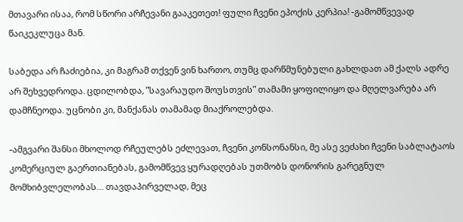მთავარი ისაა, რომ სწორი არჩევანი გააკეთეთ! ფული ჩვენი ეპოქის კერპია! -გამომწვევად წაიკეკლუცა მან.

საბედა არ ჩაძიებია, კი მაგრამ თქვენ ვინ ხართო, თუმც დარწმუნებული გახლდათ ამ ქალს ადრე არ შეხვედროდა. ცდილობდა, ”სავარაუდო შოუსთვის” თამამი ყოფილიყო და მღელვარება არ დამჩნეოდა. უცნობი კი, მანქანას თამამად მიაქროლებდა.

-ამგვარი შანსი მხოლოდ რჩეულებს ეძლევათ, ჩვენი კონსონანსი, მე ასე ვეძახი ჩვენი საბლატაოს კომერციულ გაერთიანებას, გამომწვევ ყურადღებას უთმობს დონორის გარეგნულ მომხიბვლელობას… თავდაპირველად, მეც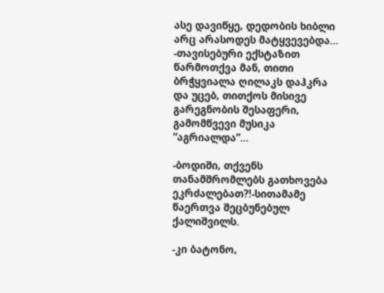ასე დავიწყე, დედობის ხიბლი არც არასოდეს მატყვევებდა… -თავისებური ექსტაზით წარმოთქვა მან, თითი ბრჭყვიალა ღილაკს დაჰკრა და უცებ, თითქოს მისივე გარეგნობის შესაფერი, გამომწვევი მუსიკა ”აგრიალდა”…

-ბოდიში, თქვენს თანამშრომლებს გათხოვება ეკრძალებათ?!-სითამამე წაერთვა შეცბუნებულ ქალიშვილს.

-კი ბატონო,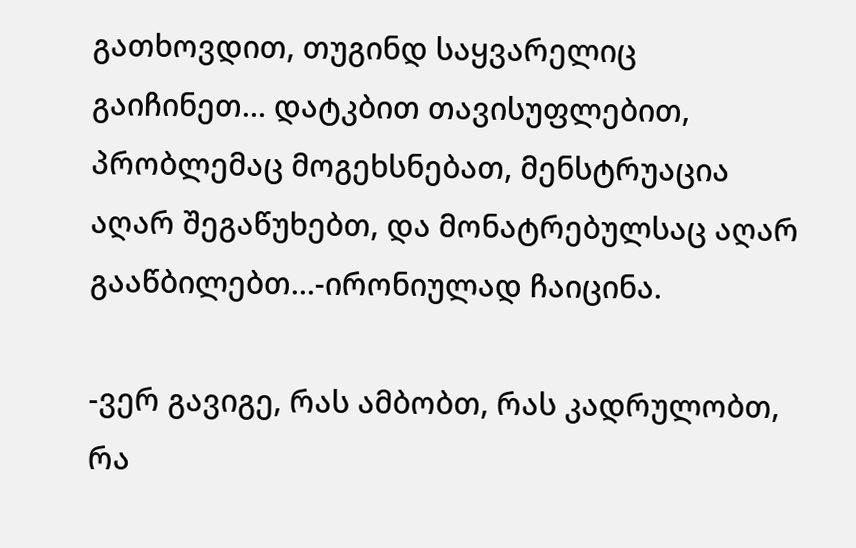გათხოვდით, თუგინდ საყვარელიც გაიჩინეთ… დატკბით თავისუფლებით, პრობლემაც მოგეხსნებათ, მენსტრუაცია აღარ შეგაწუხებთ, და მონატრებულსაც აღარ გააწბილებთ…-ირონიულად ჩაიცინა.

-ვერ გავიგე, რას ამბობთ, რას კადრულობთ, რა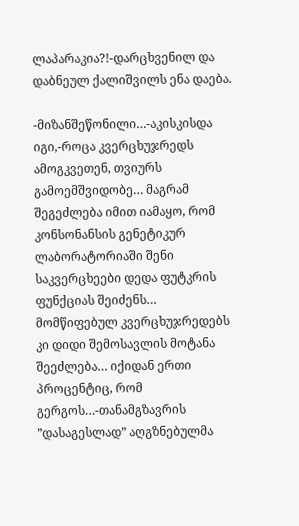ლაპარაკია?!-დარცხვენილ და დაბნეულ ქალიშვილს ენა დაება.

-მიზანშეწონილი…-აკისკისდა იგი,-როცა კვერცხუჯრედს ამოგკვეთენ, თვიურს გამოემშვიდობე… მაგრამ შეგეძლება იმით იამაყო, რომ კონსონანსის გენეტიკურ ლაბორატორიაში შენი საკვერცხეები დედა ფუტკრის ფუნქციას შეიძენს… მომწიფებულ კვერცხუჯრედებს კი დიდი შემოსავლის მოტანა შეეძლება… იქიდან ერთი პროცენტიც, რომ გერგოს…-თანამგზავრის ”დასაგესლად” აღგზნებულმა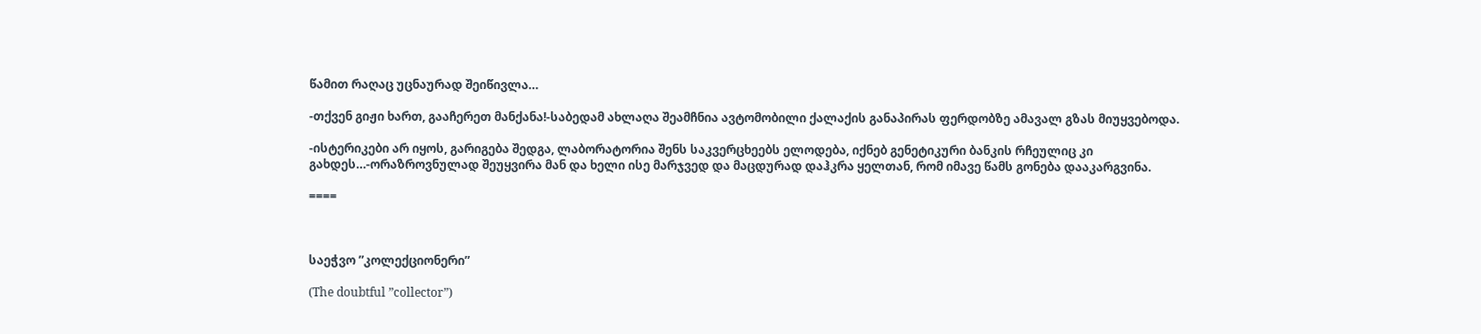წამით რაღაც უცნაურად შეიწივლა…

-თქვენ გიჟი ხართ, გააჩერეთ მანქანა!-საბედამ ახლაღა შეამჩნია ავტომობილი ქალაქის განაპირას ფერდობზე ამავალ გზას მიუყვებოდა.

-ისტერიკები არ იყოს, გარიგება შედგა, ლაბორატორია შენს საკვერცხეებს ელოდება, იქნებ გენეტიკური ბანკის რჩეულიც კი გახდეს…-ორაზროვნულად შეუყვირა მან და ხელი ისე მარჯვედ და მაცდურად დაჰკრა ყელთან, რომ იმავე წამს გონება დააკარგვინა.

====



საეჭვო ”კოლექციონერი”

(The doubtful ”collector”)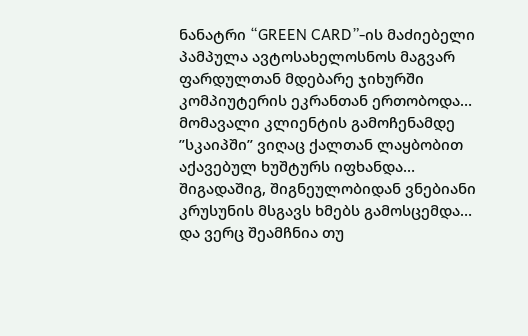ნანატრი “GREEN CARD”-ის მაძიებელი პამპულა ავტოსახელოსნოს მაგვარ ფარდულთან მდებარე ჯიხურში კომპიუტერის ეკრანთან ერთობოდა… მომავალი კლიენტის გამოჩენამდე ”სკაიპში” ვიღაც ქალთან ლაყბობით აქავებულ ხუშტურს იფხანდა… შიგადაშიგ, შიგნეულობიდან ვნებიანი კრუსუნის მსგავს ხმებს გამოსცემდა… და ვერც შეამჩნია თუ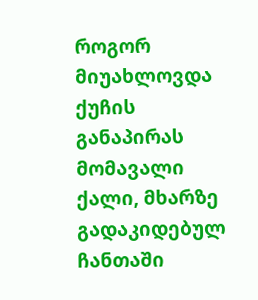როგორ მიუახლოვდა ქუჩის განაპირას მომავალი ქალი, მხარზე გადაკიდებულ ჩანთაში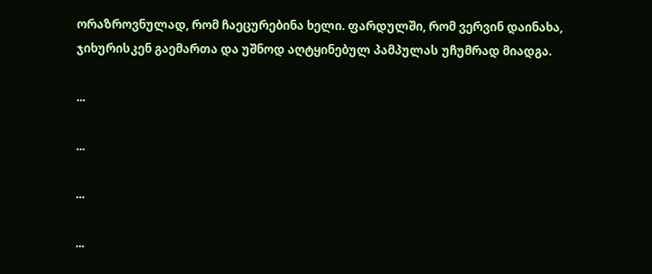ორაზროვნულად, რომ ჩაეცურებინა ხელი. ფარდულში, რომ ვერვინ დაინახა, ჯიხურისკენ გაემართა და უშნოდ აღტყინებულ პამპულას უჩუმრად მიადგა.

...

...

...

...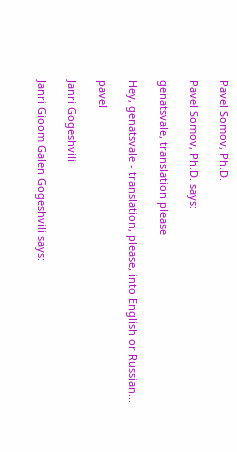Pavel Somov, Ph.D.

Pavel Somov, Ph.D. says:

genatsvale, translation please

Hey, genatsvale - translation, please, into English or Russian...

pavel

Janri Gogeshvili

Janri Gioom Galen Gogeshvili says: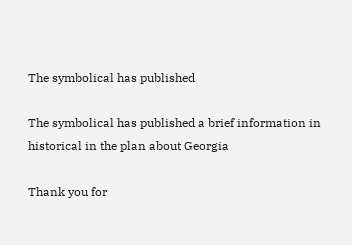The symbolical has published

The symbolical has published a brief information in historical in the plan about Georgia

Thank you for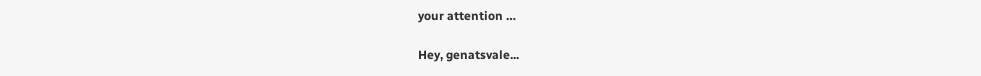your attention …

Hey, genatsvale...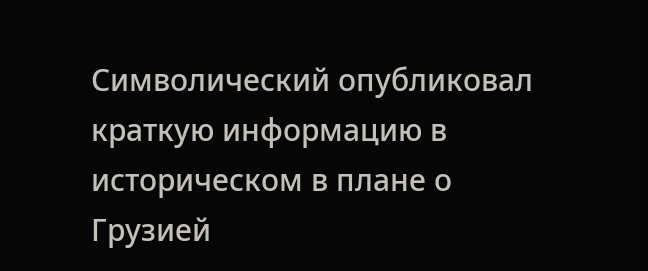Символический опубликовал краткую информацию в историческом в плане о Грузией